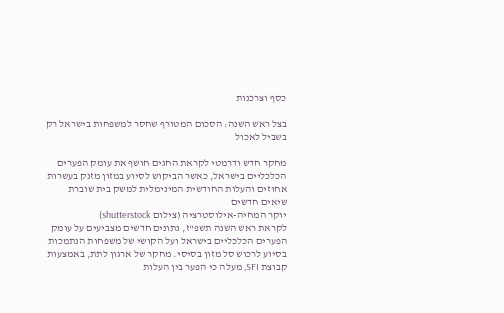כסף וצרכנות

בצל ראש השנה: הסכום המטורף שחסר למשפחות בישראל רק בשביל לאכול

מחקר חדש ודרמטי לקראת החגים חושף את עומק הפערים הכלכליים בישראל, כאשר הביקוש לסיוע במזון מזנק בעשרות אחוזים והעלות החודשית המינימלית למשק בית שוברת שיאים חדשים
יוקר המחיה-אילוסטרציה (צילום shutterstock)
לקראת ראש השנה תשפ"ז, נתונים חדשים מצביעים על עומק הפערים הכלכליים בישראל ועל הקושי של משפחות הנתמכות בסיוע לרכוש סל מזון בסיסי. מחקר של ארגון לתת, באמצעות קבוצת SFI, מעלה כי הפער בין העלות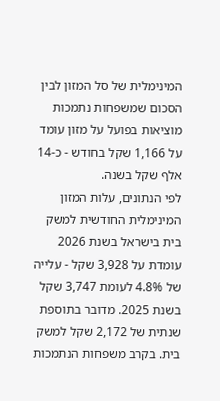המינימלית של סל המזון לבין הסכום שמשפחות נתמכות מוציאות בפועל על מזון עומד על 1,166 שקל בחודש - כ-14 אלף שקל בשנה.
לפי הנתונים, עלות המזון המינימלית החודשית למשק בית בישראל בשנת 2026 עומדת על 3,928 שקל - עלייה של 4.8% לעומת 3,747 שקל בשנת 2025. מדובר בתוספת שנתית של 2,172 שקל למשק בית. בקרב משפחות הנתמכות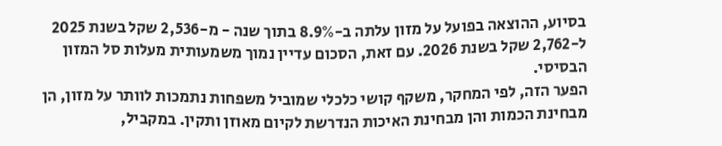בסיוע, ההוצאה בפועל על מזון עלתה ב-8.9% בתוך שנה - מ-2,536 שקל בשנת 2025 ל-2,762 שקל בשנת 2026. עם זאת, הסכום עדיין נמוך משמעותית מעלות סל המזון הבסיסי.
הפער הזה, לפי המחקר, משקף קושי כלכלי שמוביל משפחות נתמכות לוותר על מזון, הן מבחינת הכמות והן מבחינת האיכות הנדרשת לקיום מאוזן ותקין. במקביל,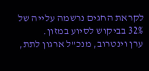לקראת החגים נרשמה עלייה של 32% בביקוש לסיוע במזון.
ערן וינטרוב, מנכ"ל ארגון לתת,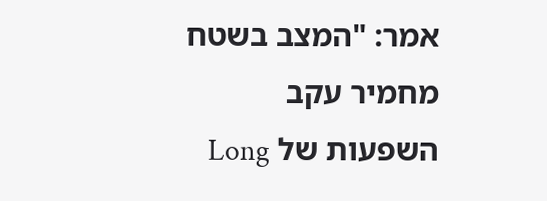אמר: "המצב בשטח מחמיר עקב השפעות של Long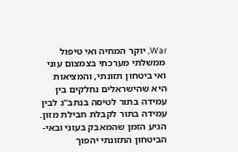War, יוקר המחיה ואי טיפול ממשלתי מערכתי בצמצום עוני ואי ביטחון תזונתי, והמציאות היא שהישראלים נחלקים בין עמידה בתור לטיסה בנתב"ג לבין עמידה בתור לקבלת חבילת מזון. הגיע הזמן שהמאבק בעוני ובאי-הביטחון התזונתי יהפוך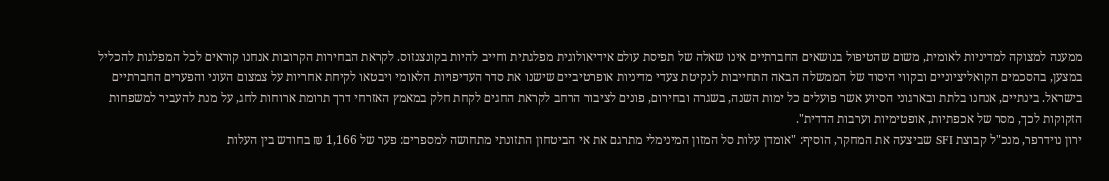ממענה למצוקה למדיניות לאומית, משום שהטיפול בנושאים החברתיים אינו שאלה של תפיסת עולם אידיאולוגית מפלגתית וחייב להיות בקונצנזוס. לקראת הבחירות הקרובות אנחנו קוראים לכל המפלגות להכליל במצען, בהסכמים הקואליציוניים ובקווי היסוד של הממשלה הבאה התחייבות לנקיטת צעדי מדיניות אופרטיביים שישנו את סדר העדיפויות הלאומי ויבטאו לקיחת אחריות על צמצום העוני והפערים החברתיים בישראל. בינתיים, אנחנו בלתת ובארגוני הסיוע אשר פועלים כל ימות השנה, בשגרה ובחירום, פונים לציבור הרחב לקראת החגים לקחת חלק במאמץ האזרחי דרך תרומת ארוחות לחג, על מנת להעביר למשפחות הזקוקות לכך, מסר של אכפתיות, אופטימיות וערבות הדדית".
ירון נוידרפר, מנכ"ל קבוצת SFI שביצעה את המחקר, הוסיף: "אומדן עלות סל המזון המינימלי מתרגם את אי הביטחון התזונתי מתחושה למספרים: פער של 1,166 ₪ בחודש בין העלות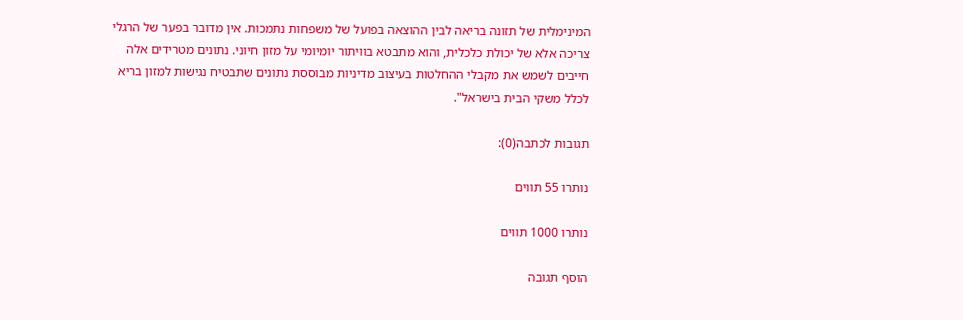המינימלית של תזונה בריאה לבין ההוצאה בפועל של משפחות נתמכות. אין מדובר בפער של הרגלי צריכה אלא של יכולת כלכלית, והוא מתבטא בוויתור יומיומי על מזון חיוני. נתונים מטרידים אלה חייבים לשמש את מקבלי ההחלטות בעיצוב מדיניות מבוססת נתונים שתבטיח נגישות למזון בריא לכלל משקי הבית בישראל".

תגובות לכתבה(0):

נותרו 55 תווים

נותרו 1000 תווים

הוסף תגובה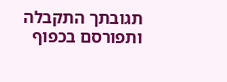תגובתך התקבלה ותפורסם בכפוף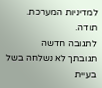למדיניות המערכת.
תודה.
לתגובה חדשה
תגובתך לא נשלחה בשל בעיית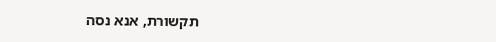תקשורת, אנא נסה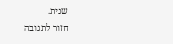שנית.
חזור לתגובה